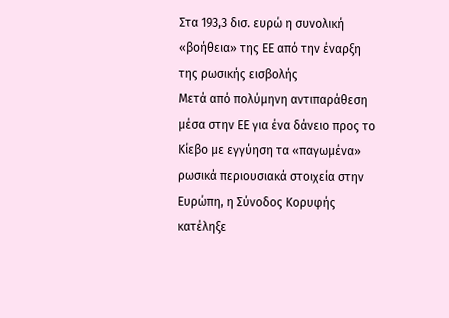Στα 193,3 δισ. ευρώ η συνολική «βοήθεια» της ΕΕ από την έναρξη της ρωσικής εισβολής
Μετά από πολύμηνη αντιπαράθεση μέσα στην ΕΕ για ένα δάνειο προς το Κίεβο με εγγύηση τα «παγωμένα» ρωσικά περιουσιακά στοιχεία στην Ευρώπη, η Σύνοδος Κορυφής κατέληξε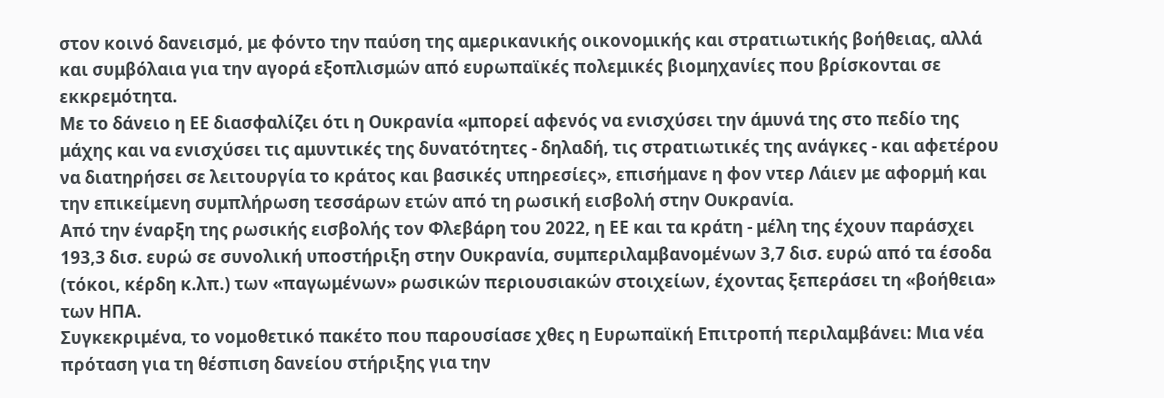στον κοινό δανεισμό, με φόντο την παύση της αμερικανικής οικονομικής και στρατιωτικής βοήθειας, αλλά και συμβόλαια για την αγορά εξοπλισμών από ευρωπαϊκές πολεμικές βιομηχανίες που βρίσκονται σε εκκρεμότητα.
Με το δάνειο η ΕΕ διασφαλίζει ότι η Ουκρανία «μπορεί αφενός να ενισχύσει την άμυνά της στο πεδίο της μάχης και να ενισχύσει τις αμυντικές της δυνατότητες - δηλαδή, τις στρατιωτικές της ανάγκες - και αφετέρου να διατηρήσει σε λειτουργία το κράτος και βασικές υπηρεσίες», επισήμανε η φον ντερ Λάιεν με αφορμή και την επικείμενη συμπλήρωση τεσσάρων ετών από τη ρωσική εισβολή στην Ουκρανία.
Από την έναρξη της ρωσικής εισβολής τον Φλεβάρη του 2022, η ΕΕ και τα κράτη - μέλη της έχουν παράσχει 193,3 δισ. ευρώ σε συνολική υποστήριξη στην Ουκρανία, συμπεριλαμβανομένων 3,7 δισ. ευρώ από τα έσοδα (τόκοι, κέρδη κ.λπ.) των «παγωμένων» ρωσικών περιουσιακών στοιχείων, έχοντας ξεπεράσει τη «βοήθεια» των ΗΠΑ.
Συγκεκριμένα, το νομοθετικό πακέτο που παρουσίασε χθες η Ευρωπαϊκή Επιτροπή περιλαμβάνει: Μια νέα πρόταση για τη θέσπιση δανείου στήριξης για την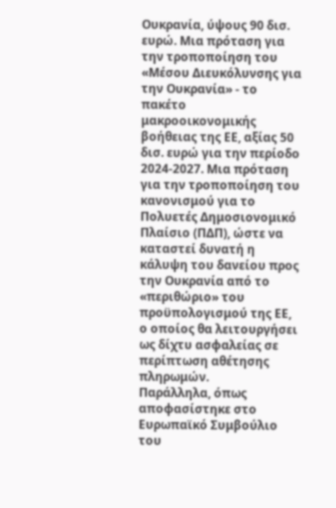Ουκρανία, ύψους 90 δισ. ευρώ. Μια πρόταση για την τροποποίηση του «Μέσου Διευκόλυνσης για την Ουκρανία» - το πακέτο μακροοικονομικής βοήθειας της ΕΕ, αξίας 50 δισ. ευρώ για την περίοδο 2024-2027. Μια πρόταση για την τροποποίηση του κανονισμού για το Πολυετές Δημοσιονομικό Πλαίσιο (ΠΔΠ), ώστε να καταστεί δυνατή η κάλυψη του δανείου προς την Ουκρανία από το «περιθώριο» του προϋπολογισμού της ΕΕ, ο οποίος θα λειτουργήσει ως δίχτυ ασφαλείας σε περίπτωση αθέτησης πληρωμών.
Παράλληλα, όπως αποφασίστηκε στο Ευρωπαϊκό Συμβούλιο του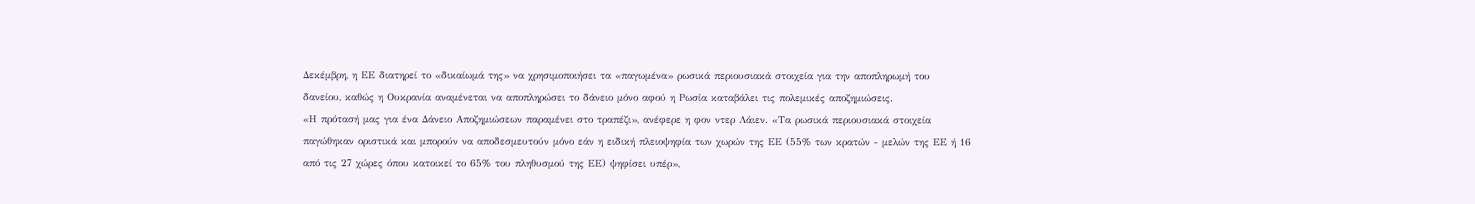Δεκέμβρη, η ΕΕ διατηρεί το «δικαίωμά της» να χρησιμοποιήσει τα «παγωμένα» ρωσικά περιουσιακά στοιχεία για την αποπληρωμή του δανείου, καθώς η Ουκρανία αναμένεται να αποπληρώσει το δάνειο μόνο αφού η Ρωσία καταβάλει τις πολεμικές αποζημιώσεις.
«Η πρότασή μας για ένα Δάνειο Αποζημιώσεων παραμένει στο τραπέζι», ανέφερε η φον ντερ Λάιεν. «Τα ρωσικά περιουσιακά στοιχεία παγώθηκαν οριστικά και μπορούν να αποδεσμευτούν μόνο εάν η ειδική πλειοψηφία των χωρών της ΕΕ (55% των κρατών - μελών της ΕΕ ή 16 από τις 27 χώρες όπου κατοικεί το 65% του πληθυσμού της ΕΕ) ψηφίσει υπέρ»,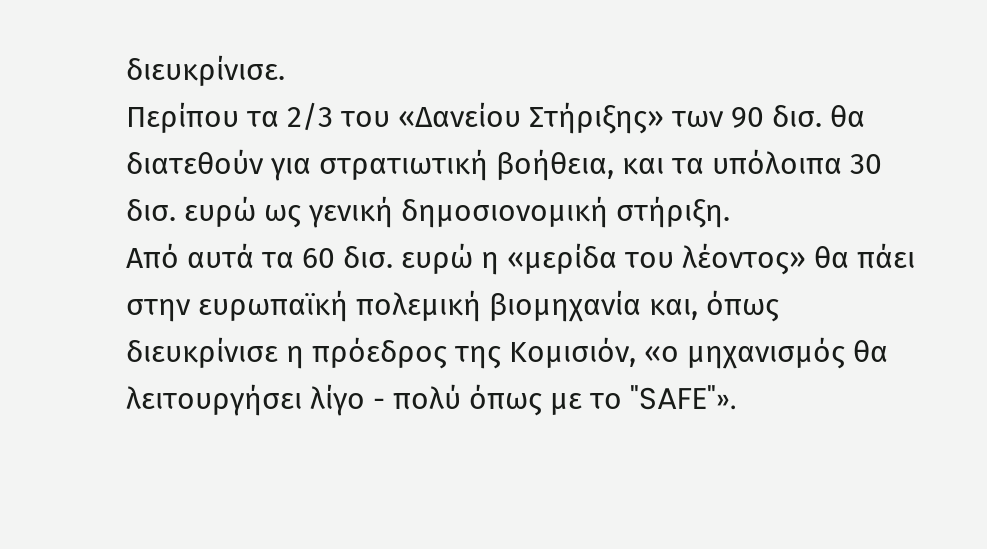διευκρίνισε.
Περίπου τα 2/3 του «Δανείου Στήριξης» των 90 δισ. θα διατεθούν για στρατιωτική βοήθεια, και τα υπόλοιπα 30 δισ. ευρώ ως γενική δημοσιονομική στήριξη.
Από αυτά τα 60 δισ. ευρώ η «μερίδα του λέοντος» θα πάει στην ευρωπαϊκή πολεμική βιομηχανία και, όπως διευκρίνισε η πρόεδρος της Κομισιόν, «ο μηχανισμός θα λειτουργήσει λίγο - πολύ όπως με το "SAFE"».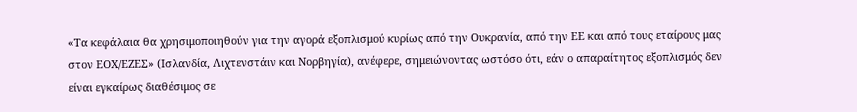«Τα κεφάλαια θα χρησιμοποιηθούν για την αγορά εξοπλισμού κυρίως από την Ουκρανία, από την ΕΕ και από τους εταίρους μας στον ΕΟΧ/ΕΖΕΣ» (Ισλανδία, Λιχτενστάιν και Νορβηγία), ανέφερε, σημειώνοντας ωστόσο ότι, εάν ο απαραίτητος εξοπλισμός δεν είναι εγκαίρως διαθέσιμος σε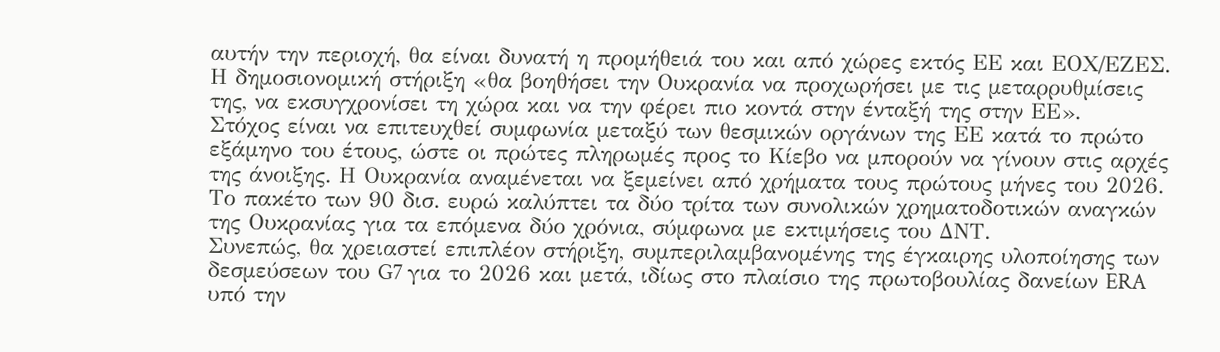αυτήν την περιοχή, θα είναι δυνατή η προμήθειά του και από χώρες εκτός ΕΕ και ΕΟΧ/ΕΖΕΣ.
Η δημοσιονομική στήριξη «θα βοηθήσει την Ουκρανία να προχωρήσει με τις μεταρρυθμίσεις της, να εκσυγχρονίσει τη χώρα και να την φέρει πιο κοντά στην ένταξή της στην ΕΕ».
Στόχος είναι να επιτευχθεί συμφωνία μεταξύ των θεσμικών οργάνων της ΕΕ κατά το πρώτο εξάμηνο του έτους, ώστε οι πρώτες πληρωμές προς το Κίεβο να μπορούν να γίνουν στις αρχές της άνοιξης. Η Ουκρανία αναμένεται να ξεμείνει από χρήματα τους πρώτους μήνες του 2026.
Το πακέτο των 90 δισ. ευρώ καλύπτει τα δύο τρίτα των συνολικών χρηματοδοτικών αναγκών της Ουκρανίας για τα επόμενα δύο χρόνια, σύμφωνα με εκτιμήσεις του ΔΝΤ.
Συνεπώς, θα χρειαστεί επιπλέον στήριξη, συμπεριλαμβανομένης της έγκαιρης υλοποίησης των δεσμεύσεων του G7 για το 2026 και μετά, ιδίως στο πλαίσιο της πρωτοβουλίας δανείων ERA υπό την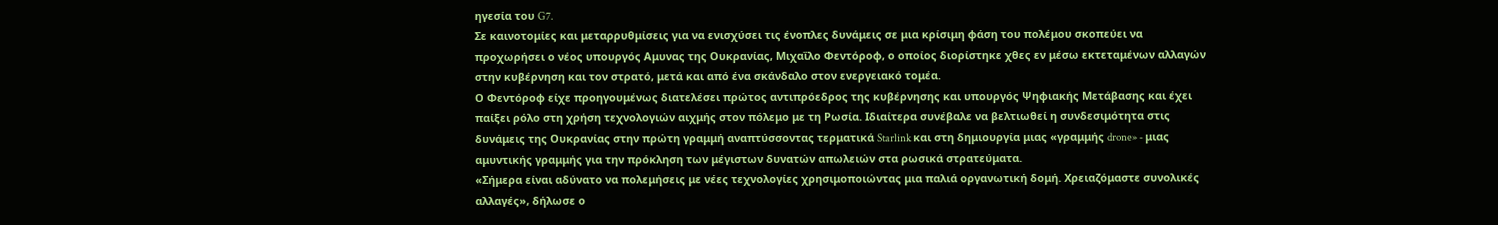ηγεσία του G7.
Σε καινοτομίες και μεταρρυθμίσεις για να ενισχύσει τις ένοπλες δυνάμεις σε μια κρίσιμη φάση του πολέμου σκοπεύει να προχωρήσει ο νέος υπουργός Αμυνας της Ουκρανίας, Μιχαΐλο Φεντόροφ, ο οποίος διορίστηκε χθες εν μέσω εκτεταμένων αλλαγών στην κυβέρνηση και τον στρατό, μετά και από ένα σκάνδαλο στον ενεργειακό τομέα.
Ο Φεντόροφ είχε προηγουμένως διατελέσει πρώτος αντιπρόεδρος της κυβέρνησης και υπουργός Ψηφιακής Μετάβασης και έχει παίξει ρόλο στη χρήση τεχνολογιών αιχμής στον πόλεμο με τη Ρωσία. Ιδιαίτερα συνέβαλε να βελτιωθεί η συνδεσιμότητα στις δυνάμεις της Ουκρανίας στην πρώτη γραμμή αναπτύσσοντας τερματικά Starlink και στη δημιουργία μιας «γραμμής drone» - μιας αμυντικής γραμμής για την πρόκληση των μέγιστων δυνατών απωλειών στα ρωσικά στρατεύματα.
«Σήμερα είναι αδύνατο να πολεμήσεις με νέες τεχνολογίες χρησιμοποιώντας μια παλιά οργανωτική δομή. Χρειαζόμαστε συνολικές αλλαγές», δήλωσε ο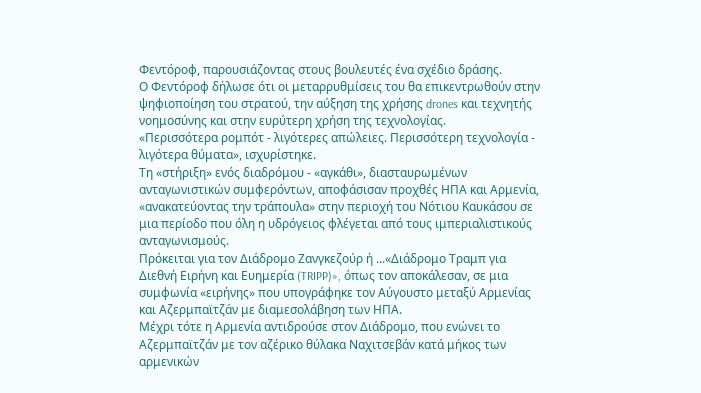Φεντόροφ, παρουσιάζοντας στους βουλευτές ένα σχέδιο δράσης.
Ο Φεντόροφ δήλωσε ότι οι μεταρρυθμίσεις του θα επικεντρωθούν στην ψηφιοποίηση του στρατού, την αύξηση της χρήσης drones και τεχνητής νοημοσύνης και στην ευρύτερη χρήση της τεχνολογίας.
«Περισσότερα ρομπότ - λιγότερες απώλειες. Περισσότερη τεχνολογία - λιγότερα θύματα», ισχυρίστηκε.
Τη «στήριξη» ενός διαδρόμου - «αγκάθι», διασταυρωμένων ανταγωνιστικών συμφερόντων, αποφάσισαν προχθές ΗΠΑ και Αρμενία, «ανακατεύοντας την τράπουλα» στην περιοχή του Νότιου Καυκάσου σε μια περίοδο που όλη η υδρόγειος φλέγεται από τους ιμπεριαλιστικούς ανταγωνισμούς.
Πρόκειται για τον Διάδρομο Ζανγκεζούρ ή ...«Διάδρομο Τραμπ για Διεθνή Ειρήνη και Ευημερία (TRIPP)», όπως τον αποκάλεσαν, σε μια συμφωνία «ειρήνης» που υπογράφηκε τον Αύγουστο μεταξύ Αρμενίας και Αζερμπαϊτζάν με διαμεσολάβηση των ΗΠΑ.
Μέχρι τότε η Αρμενία αντιδρούσε στον Διάδρομο, που ενώνει το Αζερμπαϊτζάν με τον αζέρικο θύλακα Ναχιτσεβάν κατά μήκος των αρμενικών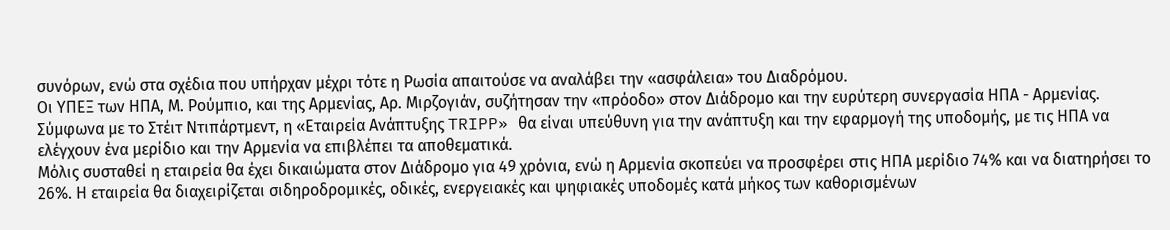συνόρων, ενώ στα σχέδια που υπήρχαν μέχρι τότε η Ρωσία απαιτούσε να αναλάβει την «ασφάλεια» του Διαδρόμου.
Οι ΥΠΕΞ των ΗΠΑ, Μ. Ρούμπιο, και της Αρμενίας, Αρ. Μιρζογιάν, συζήτησαν την «πρόοδο» στον Διάδρομο και την ευρύτερη συνεργασία ΗΠΑ - Αρμενίας.
Σύμφωνα με το Στέιτ Ντιπάρτμεντ, η «Εταιρεία Ανάπτυξης TRIPP» θα είναι υπεύθυνη για την ανάπτυξη και την εφαρμογή της υποδομής, με τις ΗΠΑ να ελέγχουν ένα μερίδιο και την Αρμενία να επιβλέπει τα αποθεματικά.
Μόλις συσταθεί η εταιρεία θα έχει δικαιώματα στον Διάδρομο για 49 χρόνια, ενώ η Αρμενία σκοπεύει να προσφέρει στις ΗΠΑ μερίδιο 74% και να διατηρήσει το 26%. Η εταιρεία θα διαχειρίζεται σιδηροδρομικές, οδικές, ενεργειακές και ψηφιακές υποδομές κατά μήκος των καθορισμένων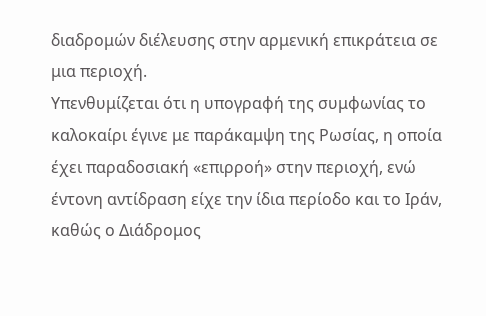διαδρομών διέλευσης στην αρμενική επικράτεια σε μια περιοχή.
Υπενθυμίζεται ότι η υπογραφή της συμφωνίας το καλοκαίρι έγινε με παράκαμψη της Ρωσίας, η οποία έχει παραδοσιακή «επιρροή» στην περιοχή, ενώ έντονη αντίδραση είχε την ίδια περίοδο και το Ιράν, καθώς ο Διάδρομος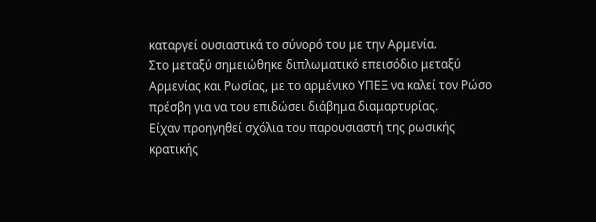καταργεί ουσιαστικά το σύνορό του με την Αρμενία.
Στο μεταξύ σημειώθηκε διπλωματικό επεισόδιο μεταξύ Αρμενίας και Ρωσίας, με το αρμένικο ΥΠΕΞ να καλεί τον Ρώσο πρέσβη για να του επιδώσει διάβημα διαμαρτυρίας.
Είχαν προηγηθεί σχόλια του παρουσιαστή της ρωσικής κρατικής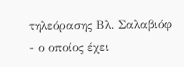τηλεόρασης Βλ. Σαλαβιόφ - ο οποίος έχει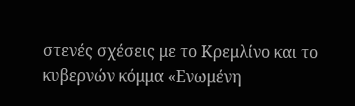στενές σχέσεις με το Κρεμλίνο και το κυβερνών κόμμα «Ενωμένη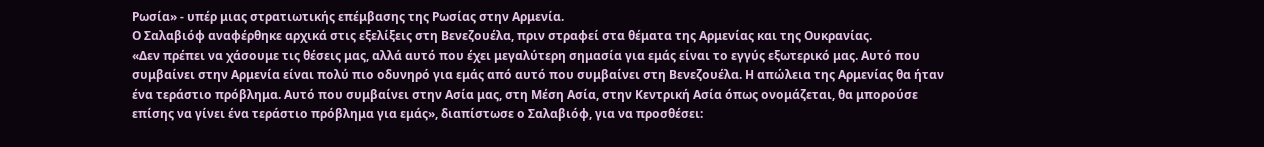Ρωσία» - υπέρ μιας στρατιωτικής επέμβασης της Ρωσίας στην Αρμενία.
Ο Σαλαβιόφ αναφέρθηκε αρχικά στις εξελίξεις στη Βενεζουέλα, πριν στραφεί στα θέματα της Αρμενίας και της Ουκρανίας.
«Δεν πρέπει να χάσουμε τις θέσεις μας, αλλά αυτό που έχει μεγαλύτερη σημασία για εμάς είναι το εγγύς εξωτερικό μας. Αυτό που συμβαίνει στην Αρμενία είναι πολύ πιο οδυνηρό για εμάς από αυτό που συμβαίνει στη Βενεζουέλα. Η απώλεια της Αρμενίας θα ήταν ένα τεράστιο πρόβλημα. Αυτό που συμβαίνει στην Ασία μας, στη Μέση Ασία, στην Κεντρική Ασία όπως ονομάζεται, θα μπορούσε επίσης να γίνει ένα τεράστιο πρόβλημα για εμάς», διαπίστωσε ο Σαλαβιόφ, για να προσθέσει: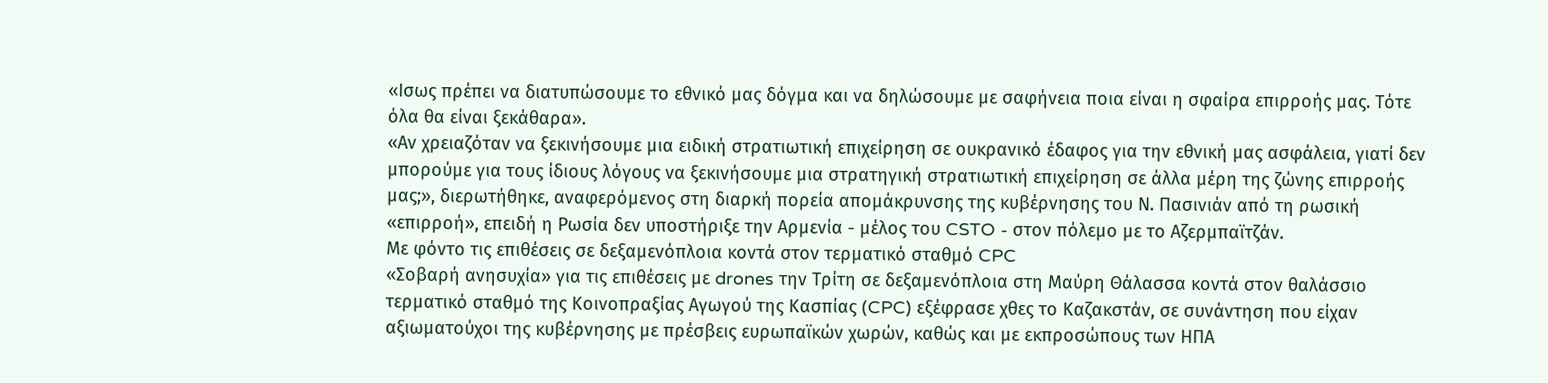«Ισως πρέπει να διατυπώσουμε το εθνικό μας δόγμα και να δηλώσουμε με σαφήνεια ποια είναι η σφαίρα επιρροής μας. Τότε όλα θα είναι ξεκάθαρα».
«Αν χρειαζόταν να ξεκινήσουμε μια ειδική στρατιωτική επιχείρηση σε ουκρανικό έδαφος για την εθνική μας ασφάλεια, γιατί δεν μπορούμε για τους ίδιους λόγους να ξεκινήσουμε μια στρατηγική στρατιωτική επιχείρηση σε άλλα μέρη της ζώνης επιρροής μας;», διερωτήθηκε, αναφερόμενος στη διαρκή πορεία απομάκρυνσης της κυβέρνησης του Ν. Πασινιάν από τη ρωσική «επιρροή», επειδή η Ρωσία δεν υποστήριξε την Αρμενία - μέλος του CSTO - στον πόλεμο με το Αζερμπαϊτζάν.
Με φόντο τις επιθέσεις σε δεξαμενόπλοια κοντά στον τερματικό σταθμό CPC
«Σοβαρή ανησυχία» για τις επιθέσεις με drones την Τρίτη σε δεξαμενόπλοια στη Μαύρη Θάλασσα κοντά στον θαλάσσιο τερματικό σταθμό της Κοινοπραξίας Αγωγού της Κασπίας (CPC) εξέφρασε χθες το Καζακστάν, σε συνάντηση που είχαν αξιωματούχοι της κυβέρνησης με πρέσβεις ευρωπαϊκών χωρών, καθώς και με εκπροσώπους των ΗΠΑ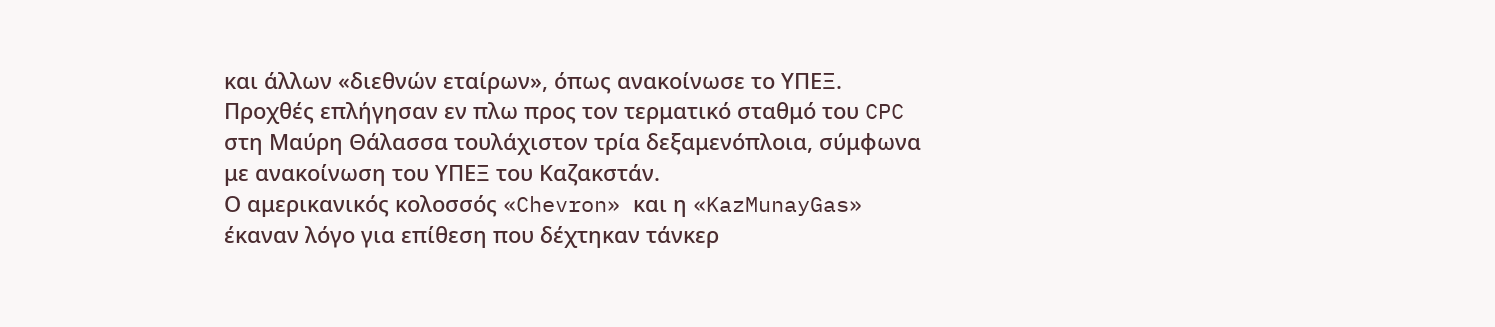και άλλων «διεθνών εταίρων», όπως ανακοίνωσε το ΥΠΕΞ.
Προχθές επλήγησαν εν πλω προς τον τερματικό σταθμό του CPC στη Μαύρη Θάλασσα τουλάχιστον τρία δεξαμενόπλοια, σύμφωνα με ανακοίνωση του ΥΠΕΞ του Καζακστάν.
Ο αμερικανικός κολοσσός «Chevron» και η «KazMunayGas» έκαναν λόγο για επίθεση που δέχτηκαν τάνκερ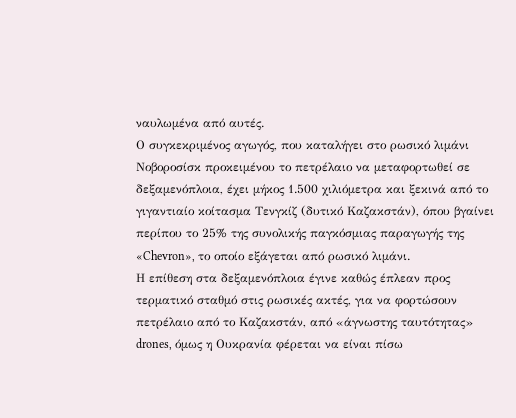ναυλωμένα από αυτές.
Ο συγκεκριμένος αγωγός, που καταλήγει στο ρωσικό λιμάνι Νοβοροσίσκ προκειμένου το πετρέλαιο να μεταφορτωθεί σε δεξαμενόπλοια, έχει μήκος 1.500 χιλιόμετρα και ξεκινά από το γιγαντιαίο κοίτασμα Τενγκίζ (δυτικό Καζακστάν), όπου βγαίνει περίπου το 25% της συνολικής παγκόσμιας παραγωγής της «Chevron», το οποίο εξάγεται από ρωσικό λιμάνι.
Η επίθεση στα δεξαμενόπλοια έγινε καθώς έπλεαν προς τερματικό σταθμό στις ρωσικές ακτές, για να φορτώσουν πετρέλαιο από το Καζακστάν, από «άγνωστης ταυτότητας» drones, όμως η Ουκρανία φέρεται να είναι πίσω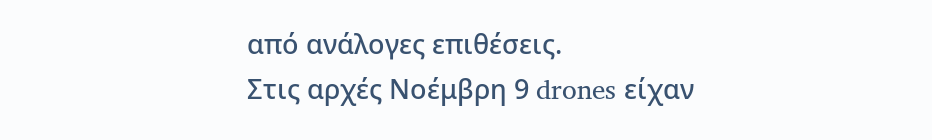από ανάλογες επιθέσεις.
Στις αρχές Νοέμβρη 9 drones είχαν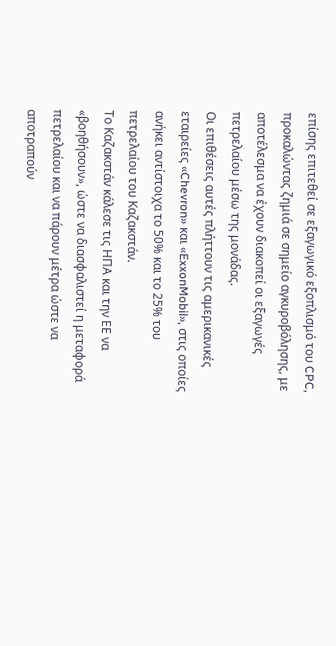επίσης επιτεθεί σε εξαγωγικό εξοπλισμό του CPC, προκαλώντας ζημιά σε σημείο αγκυροβόλησης, με αποτέλεσμα να έχουν διακοπεί οι εξαγωγές πετρελαίου μέσω της μονάδας.
Οι επιθέσεις αυτές πλήττουν τις αμερικανικές εταιρείες «Chevron» και «ExxonMobil», στις οποίες ανήκει αντίστοιχα το 50% και το 25% του πετρελαίου του Καζακστάν.
Το Καζακστάν κάλεσε τις ΗΠΑ και την ΕΕ να «βοηθήσουν», ώστε να διασφαλιστεί η μεταφορά πετρελαίου και να πάρουν μέτρα ώστε να αποτραπούν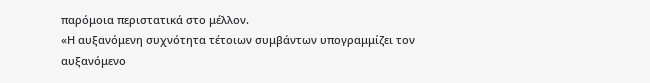παρόμοια περιστατικά στο μέλλον.
«Η αυξανόμενη συχνότητα τέτοιων συμβάντων υπογραμμίζει τον αυξανόμενο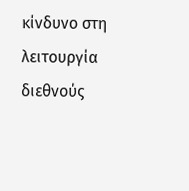κίνδυνο στη λειτουργία διεθνούς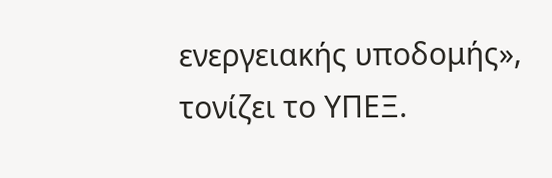ενεργειακής υποδομής», τονίζει το ΥΠΕΞ.